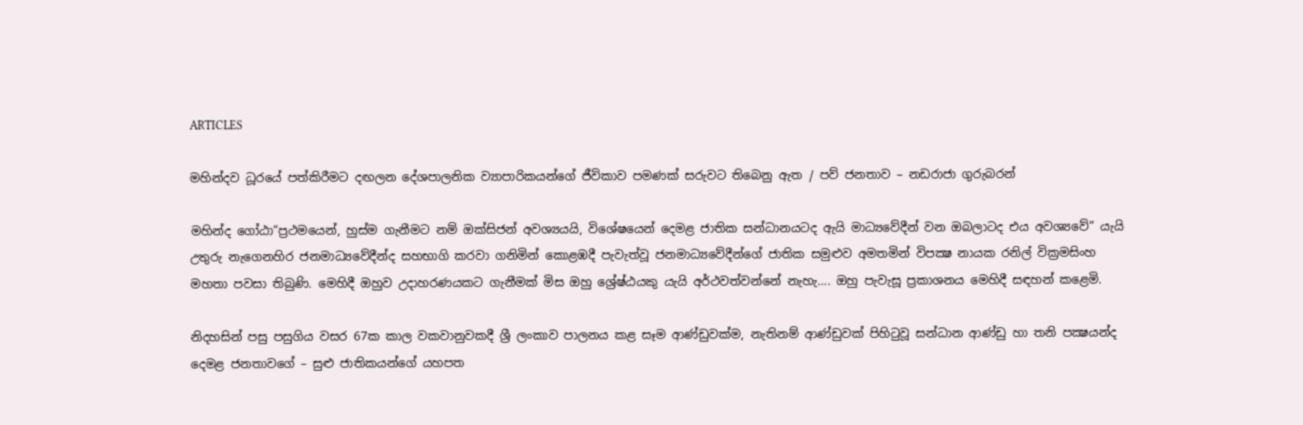ARTICLES

මහින්දව ධූරයේ පත්කිරීමට දඟලන දේශපාලනික ව්‍යාපාරිකයන්ගේ ජීවිකාව පමණක් සරුවට තිබෙනු ඇත / පව් ජනතාව – නඩරාජා ගුරුබරන්

මහින්ද ගෝඨා“ප්‍රථමයෙන්, හුස්ම ගැනීමට නම් ඔක්සිජන් අවශ්‍යයයි, විශේෂයෙන් දෙමළ ජාතික සන්ධානයටද ඇයි මාධ්‍යවේදීන් වන ඔබලාටද එය අවශ්‍යවේ“ යැයි උතුරු නැගෙනහිර ජනමාධ්‍යවේදීන්ද සහභාගි කරවා ගනිමින් කොළඹදී පැවැත්වූ ජනමාධ්‍යවේදීන්ගේ ජාතික සමුළුව අමතමින් විපක්‍ෂ නායක රනිල් වික්‍රමසිංහ මහතා පවසා තිබුණි. මෙහිදී ඔහුව උදාහරණයකට ගැනීමක් මිස ඔහු ශ්‍රේෂ්ඨයකු යැයි අර්ථවත්වන්නේ නැහැ…. ඔහු පැවැසූ ප්‍රකාශනය මෙහිදී සඳහන් කළෙමි.

නිදහසින් පසු පසුගිය වසර 67ක කාල වකවානුවකදී ශ්‍රී ලංකාව පාලනය කළ සෑම ආණ්ඩුවක්ම, නැතිනම් ආණ්ඩුවක් පිහිටුවූ සන්ධාන ආණ්ඩු හා තනි පක්‍ෂයන්ද දෙමළ ජනතාවගේ – සුළු ජාතිකයන්ගේ යහපත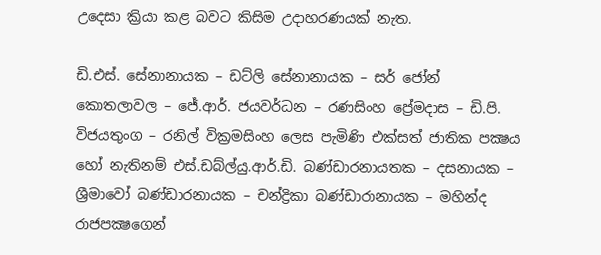උදෙසා ක්‍රියා කළ බවට කිසිම උදාහරණයක් නැත.

ඩි.එස්. සේනානායක – ඩට්ලි සේනානායක – සර් ජෝන් කොතලාවල – ජේ.ආර්. ජයවර්ධන – රණසිංහ ප්‍රේමදාස – ඩි.පි. විජයතුංග – රනිල් වික්‍රමසිංහ ලෙස පැමිණි එක්සත් ජාතික පක්‍ෂය හෝ නැතිනම් එස්.ඩබ්ල්යු.ආර්.ඩි. බණ්ඩාරනායතක – දසනායක – ශ්‍රීමාවෝ බණ්ඩාරනායක – චන්ද්‍රිකා බණ්ඩාරානායක – මහින්ද රාජපක්‍ෂගෙන්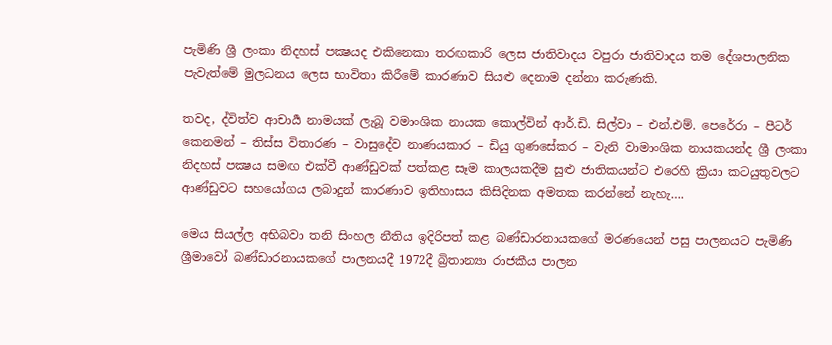පැමිණි ශ්‍රී ලංකා නිදහස් පක්‍ෂයද එකිනෙකා තරඟකාරි ලෙස ජාතිවාදය වපුරා ජාතිවාදය තම දේශපාලනික පැවැත්මේ මුලධනය ලෙස භාවිතා කිරීමේ කාරණාව සියළු දෙනාම දන්නා කරුණකි.

තවද, ද්විත්ව ආචාර්‍ය නාමයක් ලැබූ වමාංශික නායක කොල්වින් ආර්.ඩි. සිල්වා – එන්.එම්. පෙරේරා – පීටර් කෙනමන් – තිස්ස විතාරණ – වාසුදේව නාණයකාර – ඩියු ගුණසේකර – වැනි වාමාංශික නායකයන්ද ශ්‍රී ලංකා නිදහස් පක්‍ෂය සමඟ එක්වී ආණ්ඩුවක් පත්කළ සෑම කාලයකදීම සුළු ජාතිකයන්ට එරෙහි ක්‍රියා කටයුතුවලට ආණ්ඩුවට සහයෝගය ලබාදුන් කාරණාව ඉතිහාසය කිසිදිනක අමතක කරන්නේ නැහැ….

මෙය සියල්ල අභිබවා තනි සිංහල නීතිය ඉදිරිපත් කළ බණ්ඩාරනායකගේ මරණයෙන් පසු පාලනයට පැමිණි ශ්‍රීමාවෝ බණ්ඩාරනායකගේ පාලනයදී 1972දී බ්‍රිතාන්‍යා රාජකීය පාලන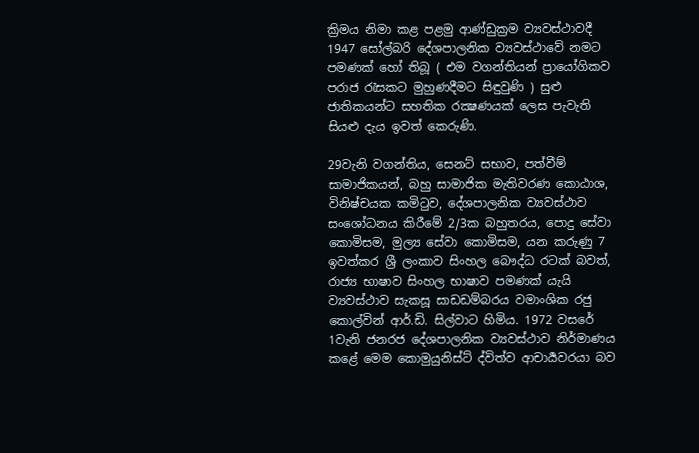ක්‍රිමය නිමා කළ පළමු ආණ්ඩුක්‍රම ව්‍යවස්ථාවදී 1947 සෝල්බරි දේශපාලනික ව්‍යවස්ථාවේ නමට පමණක් හෝ තිබූ ( එම වගන්තියන් ප්‍රායෝගිකව පරාජ රැසකට මුහුණදීමට සිඳුවුණි ) සුළු ජාතිකයන්ට සහතික රක්‍ෂණයක් ලෙස පැවැති සියළු දැය ඉවත් කෙරුණි.

29වැනි වගන්තිය, සෙනට් සභාව, පත්වීම් සාමාජිකයන්, බහු සාමාජික මැතිවරණ කොඨාශ, විනිෂ්චයක කමිටුව, දේශපාලනික ව්‍යවස්ථාව සංශෝධනය කිරීමේ 2/3ක බහුතරය, පොදු සේවා කොමිසම, මුල්‍ය සේවා කොමිසම, යන කරුණු 7 ඉවත්කර ශ්‍රී ලංකාව සිංහල බෞද්ධ රටක් බවත්, රාජ්‍ය භාෂාව සිංහල භාෂාව පමණක් යැයි ව්‍යවස්ථාව සැකසූ සාඩඩම්බරය වමාංශික රජු කොල්වින් ආර්.ඩි. සිල්වාට හිමිය. 1972 වසරේ 1වැනි ජනරජ දේශපාලනික ව්‍යවස්ථාව නිර්මාණය කළේ මෙම කොමුයුනිස්ට් ද්විත්ව ආචාර්‍යවරයා බව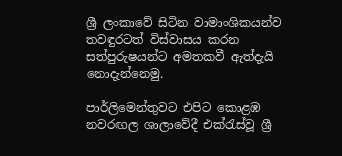ශ්‍රී ලංකාවේ සිටින වාමාංශිකයන්ව තවඳුරටත් විස්වාසය කරන සත්පුරුෂයන්ට අමතකවී ඇත්දැයි නොදැන්නෙමු.

පාර්ලිමෙන්තුවට එපිට කොළඹ නවරඟල ශාලාවේදී එක්රැස්වූ ශ්‍රී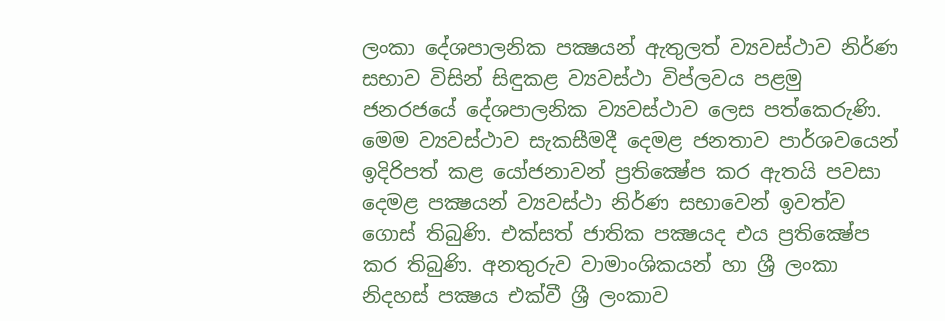ලංකා දේශපාලනික පක්‍ෂයන් ඇතුලත් ව්‍යවස්ථාව නිර්ණ සභාව විසින් සිඳුකළ ව්‍යවස්ථා විප්ලවය පළමු ජනරජයේ දේශපාලනික ව්‍යවස්ථාව ලෙස පත්කෙරුණි. මෙම ව්‍යවස්ථාව සැකසීමදී දෙමළ ජනතාව පාර්ශවයෙන් ඉදිරිපත් කළ යෝජනාවන් ප්‍රතික්‍ෂේප කර ඇතයි පවසා දෙමළ පක්‍ෂයන් ව්‍යවස්ථා නිර්ණ සභාවෙන් ඉවත්ව ගොස් තිබුණි. එක්සත් ජාතික පක්‍ෂයද එය ප්‍රතික්‍ෂේප කර තිබුණි. අනතුරුව වාමාංශිකයන් හා ශ්‍රී ලංකා නිදහස් පක්‍ෂය එක්වී ශ්‍රී ලංකාව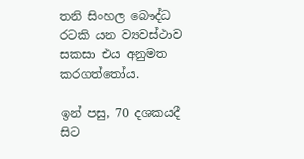තනි සිංහල බෞද්ධ රටකි යන ව්‍යවස්ථාව සකසා එය අනුමත කරගත්තෝය.

ඉන් පසු, 70 දශකයදී සිට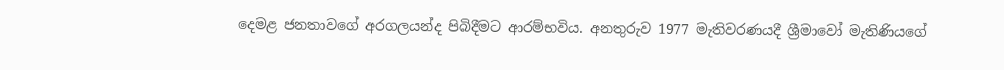දෙමළ ජනතාවගේ අරගලයන්ද පිබිදීමට ආරම්භවිය. අනතුරුව 1977 මැතිවරණයදී ශ්‍රීමාවෝ මැතිණියගේ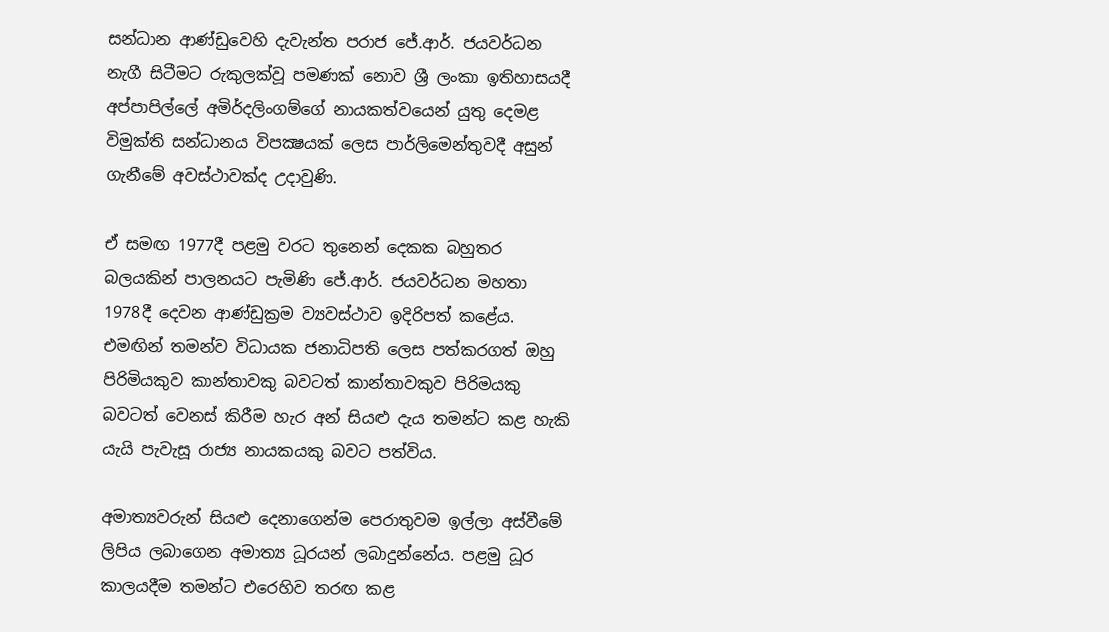සන්ධාන ආණ්ඩුවෙහි දැවැන්ත පරාජ ජේ.ආර්. ජයවර්ධන නැගී සිටීමට රුකුලක්වූ පමණක් නොව ශ්‍රී ලංකා ඉතිහාසයදී අප්පාපිල්ලේ අමිර්දලිංගම්ගේ නායකත්වයෙන් යුතු දෙමළ විමුක්ති සන්ධානය විපක්‍ෂයක් ලෙස පාර්ලිමෙන්තුවදී අසුන් ගැනීමේ අවස්ථාවක්ද උදාවුණි.

ඒ සමඟ 1977දී පළමු වරට තුනෙන් දෙකක බහුතර බලයකින් පාලනයට පැමිණි ජේ.ආර්. ජයවර්ධන මහතා 1978දී දෙවන ආණ්ඩුක්‍රම ව්‍යවස්ථාව ඉදිරිපත් කළේය. එමඟින් තමන්ව විධායක ජනාධිපති ලෙස පත්කරගත් ඔහු පිරිමියකුව කාන්තාවකු බවටත් කාන්තාවකුව පිරිමයකු බවටත් වෙනස් කිරීම හැර අන් සියළු දැය තමන්ට කළ හැකි යැයි පැවැසූ රාජ්‍ය නායකයකු බවට පත්විය.

අමාත්‍යවරුන් සියළු දෙනාගෙන්ම පෙරාතුවම ඉල්ලා අස්වීමේ ලිපිය ලබාගෙන අමාත්‍ය ධූරයන් ලබාදුන්නේය. පළමු ධූර කාලයදීම තමන්ට එරෙහිව තරඟ කළ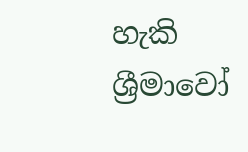හැකි ශ්‍රීමාවෝ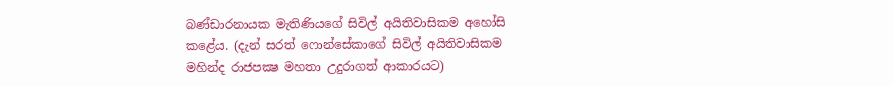බණ්ඩාරනායක මැතිණියගේ සිවිල් අයිතිවාසිකම අහෝසි කළේය. (දැන් සරත් ෆොන්සේකාගේ සිවිල් අයිතිවාසිකම මහින්ද රාජපක්‍ෂ මහතා උදුරාගත් ආකාරයට)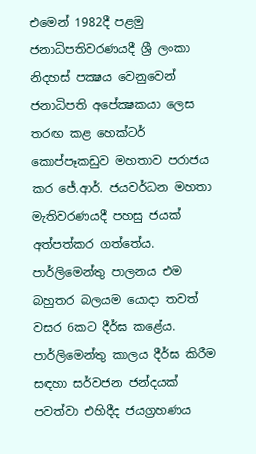එමෙන් 1982දී පළමු ජනාධිපතිවරණයදී ශ්‍රී ලංකා නිදහස් පක්‍ෂය වෙනුවෙන් ජනාධිපති අපේක්‍ෂකයා ලෙස තරඟ කළ හෙක්ටර් කොප්පෑකඩුව මහතාව පරාජය කර ජේ.ආර්. ජයවර්ධන මහතා මැතිවරණයදී පහසු ජයක් අත්පත්කර ගත්තේය. පාර්ලිමෙන්තු පාලනය එම බහුතර බලයම යොදා තවත් වසර 6කට දීර්ඝ කළේය. පාර්ලිමෙන්තු කාලය දීර්ඝ කිරීම සඳහා සර්වජන ජන්දයක් පවත්වා එහිදීද ජයග්‍රහණය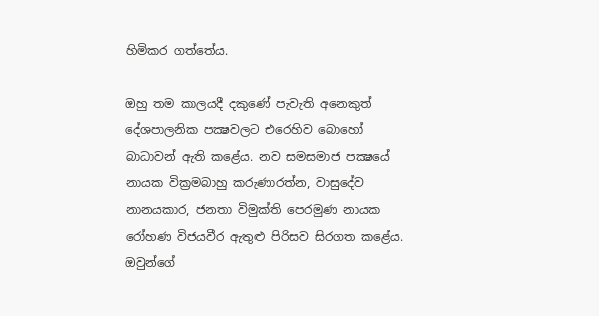හිමිකර ගත්තේය.

ඔහු තම කාලයදී දකුණේ පැවැති අනෙකුත් දේශපාලනික පක්‍ෂවලට එරෙහිව බොහෝ බාධාවන් ඇති කළේය. නව සමසමාජ පක්‍ෂයේ නායක වික්‍රමබාහු කරුණාරත්න, වාසුදේව නානයකාර, ජනතා විමුක්ති පෙරමුණ නායක රෝහණ විජයවීර ඇතුළු පිරිසව සිරගත කළේය. ඔවුන්ගේ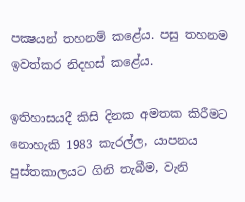පක්‍ෂයන් තහනම් කළේය. පසු තහනම ඉවත්කර නිදහස් කළේය.

ඉතිහාසයදී කිසි දිනක අමතක කිරීමට නොහැකි 1983 කැරල්ල, යාපනය පුස්තකාලයට ගිනි තැබීම, වැනි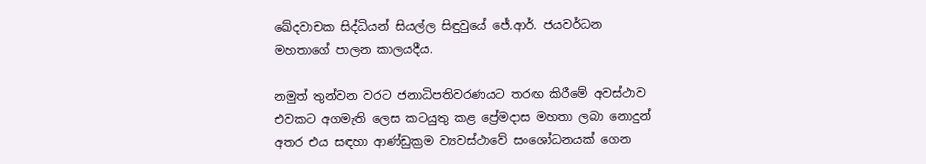ඛේදවාචක සිද්ධියන් සියල්ල සිඳුවුයේ ජේ.ආර්. ජයවර්ධන මහතාගේ පාලන කාලයදීය.

නමුත් තුන්වන වරට ජනාධිපතිවරණයට තරඟ කිරීමේ අවස්ථාව එවකට අගමැති ලෙස කටයුතු කළ ප්‍රේමදාස මහතා ලබා නොදුන් අතර එය සඳහා ආණ්ඩුක්‍රම ව්‍යවස්ථාවේ සංශෝධනයක් ගෙන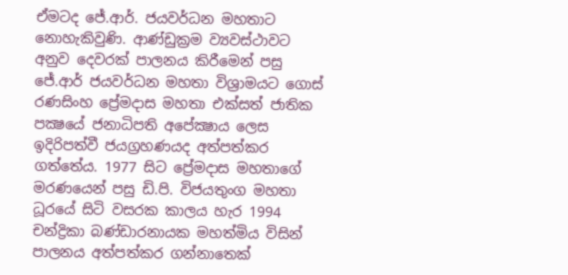ඒමටද ජේ.ආර්. ජයවර්ධන මහතාට නොහැකිවුණි. ආණ්ඩුක්‍රම ව්‍යවස්ථාවට අනුව දෙවරක් පාලනය කිරීමෙන් පසු ජේ.ආර් ජයවර්ධන මහතා විශ්‍රාමයට ගොස් රණසිංහ ප්‍රේමදාස මහතා එක්සත් ජාතික පක්‍ෂයේ ජනාධිපති අපේක්‍ෂාය ලෙස ඉදිරිපත්වී ජයග්‍රහණයද අත්පත්කර ගත්තේය. 1977 සිට ප්‍රේමදාස මහතාගේ මරණයෙන් පසු ඩි.පි. විජයතුංග මහතා ධූරයේ සිටි වසරක කාලය හැර 1994 චන්ද්‍රිකා බණ්ඩාරනායක මහත්මිය විසින් පාලනය අත්පත්කර ගන්නාතෙක්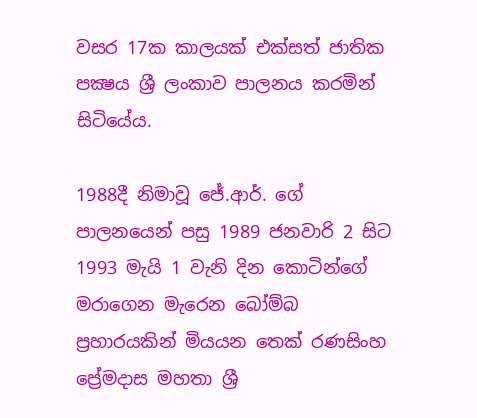වසර 17ක කාලයක් එක්සත් ජාතික පක්‍ෂය ශ්‍රී ලංකාව පාලනය කරමින් සිටියේය.

1988දී නිමාවූ ජේ.ආර්. ගේ පාලනයෙන් පසු 1989 ජනවාරි 2 සිට 1993 මැයි 1 වැනි දින කොටින්ගේ මරාගෙන මැරෙන බෝම්බ ප්‍රහාරයකින් මියයන තෙක් රණසිංහ ප්‍රේමදාස මහතා ශ්‍රී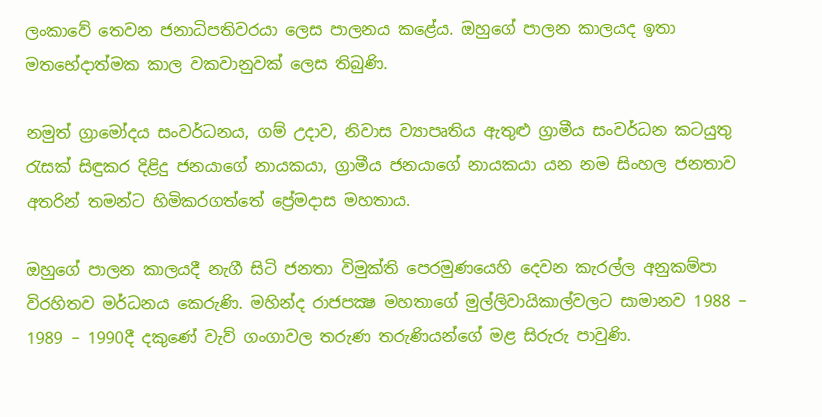ලංකාවේ තෙවන ජනාධිපතිවරයා ලෙස පාලනය කළේය. ඔහුගේ පාලන කාලයද ඉතා මතභේදාත්මක කාල වකවානුවක් ලෙස තිබුණි.

නමුත් ග්‍රාමෝදය සංවර්ධනය, ගම් උදාව, නිවාස ව්‍යාපෘතිය ඇතුළු ග්‍රාමීය සංවර්ධන කටයුතු රැසක් සිඳුකර දිළිදු ජනයාගේ නායකයා, ග්‍රාමීය ජනයාගේ නායකයා යන නම සිංහල ජනතාව අතරින් තමන්ට හිමිකරගත්තේ ප්‍රේමදාස මහතාය.

ඔහුගේ පාලන කාලයදී නැගී සිටි ජනතා විමුක්ති පෙරමුණයෙහි දෙවන කැරල්ල අනුකම්පා විරහිතව මර්ධනය කෙරුණි. මහින්ද රාජපක්‍ෂ මහතාගේ මුල්ලිවායිකාල්වලට සාමානව 1988 – 1989 – 1990දී දකුණේ වැව් ගංගාවල තරුණ තරුණියන්ගේ මළ සිරුරු පාවුණි.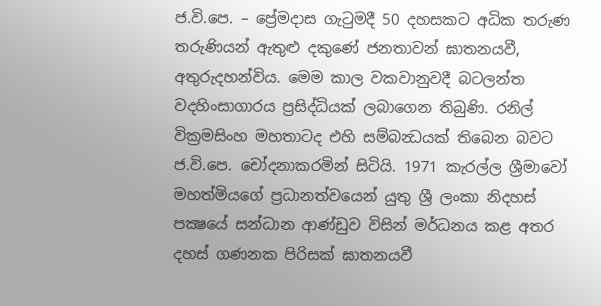ජ.වි.පෙ. – ප්‍රේමදාස ගැටුමදී 50 දහසකට අධික තරුණ තරුණියන් ඇතුළු දකුණේ ජනතාවන් ඝාතනයවී, අතුරුදහන්විය. මෙම කාල වකවානුවදී බටලන්ත වදහිංසාගාරය ප්‍රසිද්ධියක් ලබාගෙන තිබුණි. රනිල් වික්‍රමසිංහ මහතාටද එහි සම්බන්‍ධයක් තිබෙන බවට ජ.වි.පෙ. චෝදනාකරමින් සිටියි. 1971 කැරල්ල ශ්‍රීමාවෝ මහත්මියගේ ප්‍රධානත්වයෙන් යුතු ශ්‍රී ලංකා නිදහස් පක්‍ෂයේ සන්ධාන ආණ්ඩුව විසින් මර්ධනය කළ අතර දහස් ගණනක පිරිසක් ඝාතනයවී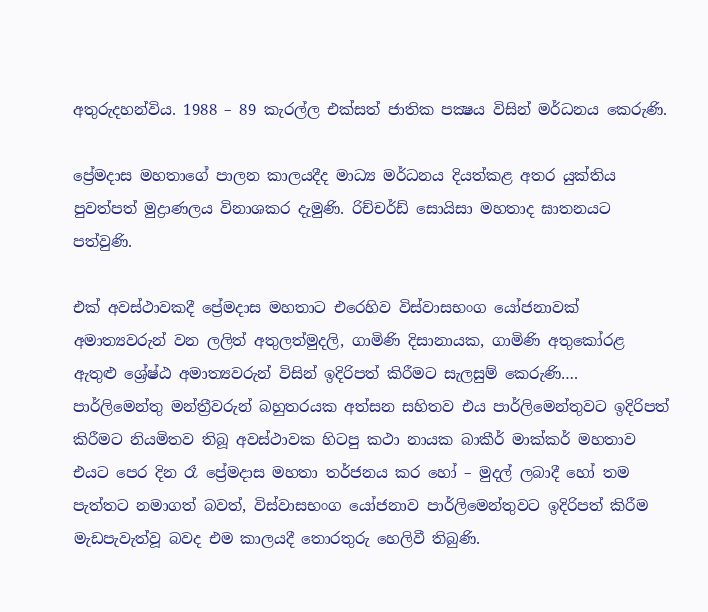අතුරුදහන්විය. 1988 – 89 කැරල්ල එක්සත් ජාතික පක්‍ෂය විසින් මර්ධනය කෙරුණි.

ප්‍රේමදාස මහතාගේ පාලන කාලයදීද මාධ්‍ය මර්ධනය දියත්කළ අතර යුක්තිය පුවත්පත් මුද්‍රාණලය විනාශකර දැමුණි. රිච්චර්ඩ් සොයිසා මහතාද ඝාතනයට පත්වුණි.

එක් අවස්ථාවකදී ප්‍රේමදාස මහතාට එරෙහිව විස්වාසභංග යෝජනාවක් අමාත්‍යවරුන් වන ලලිත් අතුලත්මුදලි, ගාමිණි දිසානායක, ගාමිණි අතුකෝරළ ඇතුළු ශ්‍රේෂ්ඨ අමාත්‍යවරුන් විසින් ඉදිරිපත් කිරීමට සැලසුම් කෙරුණි…. පාර්ලිමෙන්තු මන්ත්‍රීවරුන් බහුතරයක අත්සන සහිතව එය පාර්ලිමෙන්තුවට ඉදිරිපත් කිරීමට නියමිතව තිබූ අවස්ථාවක හිටපු කථා නායක බාකීර් මාක්කර් මහතාව එයට පෙර දින රෑ ප්‍රේමදාස මහතා තර්ජනය කර හෝ – මුදල් ලබාදී හෝ තම පැත්තට නමාගත් බවත්, විස්වාසභංග යෝජනාව පාර්ලිමෙන්තුවට ඉදිරිපත් කිරීම මැඩපැවැත්වූ බවද එම කාලයදී තොරතුරු හෙලිවී තිබුණි.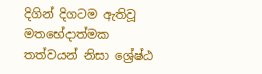දිගින් දිගටම ඇතිවූ මතභේදාත්මක තත්වයන් නිසා ශ්‍රේෂ්ඨ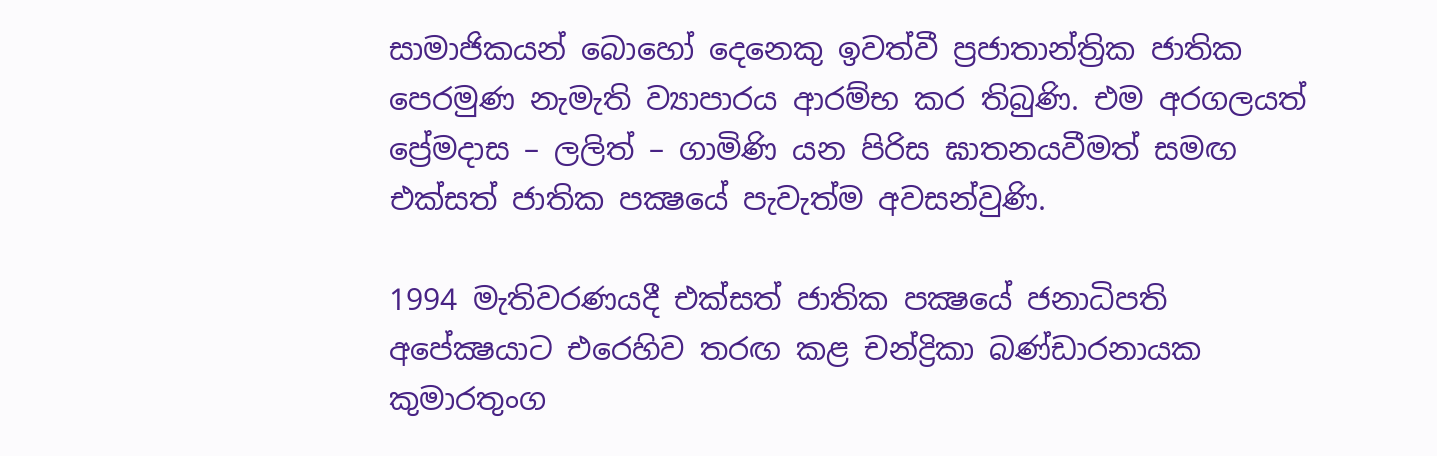සාමාජිකයන් බොහෝ දෙනෙකු ඉවත්වී ප්‍රජාතාන්ත්‍රික ජාතික පෙරමුණ නැමැති ව්‍යාපාරය ආරම්භ කර තිබුණි. එම අරගලයත් ප්‍රේමදාස – ලලිත් – ගාමිණි යන පිරිස ඝාතනයවීමත් සමඟ එක්සත් ජාතික පක්‍ෂයේ පැවැත්ම අවසන්වුණි.

1994 මැතිවරණයදී එක්සත් ජාතික පක්‍ෂයේ ජනාධිපති අපේක්‍ෂයාට එරෙහිව තරඟ කළ චන්ද්‍රිකා බණ්ඩාරනායක කුමාරතුංග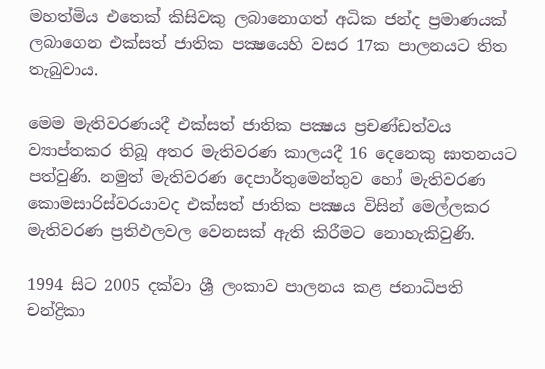මහත්මිය එතෙක් කිසිවකු ලබානොගත් අධික ජන්ද ප්‍රමාණයක් ලබාගෙන එක්සත් ජාතික පක්‍ෂයෙහි වසර 17ක පාලනයට තිත තැබුවාය.

මෙම මැතිවරණයදී එක්සත් ජාතික පක්‍ෂය ප්‍රචණ්ඩත්වය ව්‍යාප්තකර තිබූ අතර මැතිවරණ කාලයදී 16 දෙනෙකු ඝාතනයට පත්වුණි. නමුත් මැතිවරණ දෙපාර්තුමෙන්තුව හෝ මැතිවරණ කොමසාරිස්වරයාවද එක්සත් ජාතික පක්‍ෂය විසින් මෙල්ලකර මැතිවරණ ප්‍රතිඵලවල වෙනසක් ඇති කිරීමට නොහැකිවුණි.

1994 සිට 2005 දක්වා ශ්‍රී ලංකාව පාලනය කළ ජනාධිපති චන්ද්‍රිකා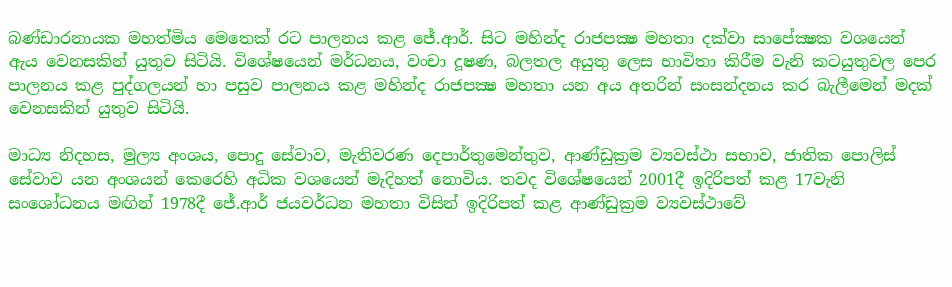බණ්ඩාරනායක මහත්මිය මෙතෙක් රට පාලනය කළ ජේ.ආර්. සිට මහින්ද රාජපක්‍ෂ මහතා දක්වා සාපේක්‍ෂක වශයෙන් ඇය වෙනසකින් යුතුව සිටියි. විශේෂයෙන් මර්ධනය, වංචා දූෂණ, බලතල අයුතු ලෙස භාවිතා කිරීම වැනි කටයුතුවල පෙර පාලනය කළ පුද්ගලයන් හා පසුව පාලනය කළ මහින්ද රාජපක්‍ෂ මහතා යන අය අතරින් සංසන්දනය කර බැලීමෙන් මදක් වෙනසකින් යුතුව සිටියි.

මාධ්‍ය නිදහස, මුල්‍ය අංශය, පොදු සේවාව, මැතිවරණ දෙපාර්තුමෙන්තුව, ආණ්ඩුක්‍රම ව්‍යවස්ථා සභාව, ජාතික පොලිස් සේවාව යන අංශයන් කෙරෙහි අධික වශයෙන් මැදිහත් නොවිය. තවද විශේෂයෙන් 2001දී ඉදිරිපත් කළ 17වැනි සංශෝධනය මඟින් 1978දී ජේ.ආර් ජයවර්ධන මහතා විසින් ඉදිරිපත් කළ ආණ්ඩුක්‍රම ව්‍යවස්ථාවේ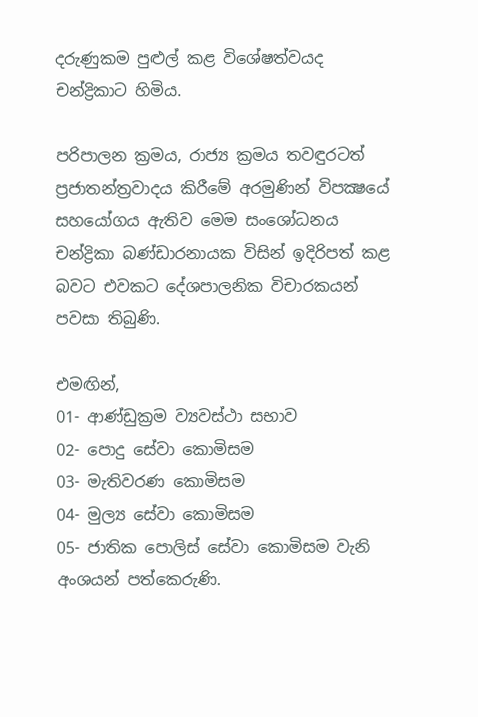දරුණුකම පුළුල් කළ විශේෂත්වයද චන්ද්‍රිකාට හිමිය.

පරිපාලන ක්‍රමය, රාජ්‍ය ක්‍රමය තවඳුරටත් ප්‍රජාතන්ත්‍රවාදය කිරීමේ අරමුණින් විපක්‍ෂයේ සහයෝගය ඇතිව මෙම සංශෝධනය චන්ද්‍රිකා බණ්ඩාරනායක විසින් ඉදිරිපත් කළ බවට එවකට දේශපාලනික විචාරකයන් පවසා තිබුණි.

එමඟින්,
01- ආණ්ඩුක්‍රම ව්‍යවස්ථා සභාව
02- පොදු සේවා කොමිසම
03- මැතිවරණ කොමිසම
04- මුල්‍ය සේවා කොමිසම
05- ජාතික පොලිස් සේවා කොමිසම වැනි අංශයන් පත්කෙරුණි.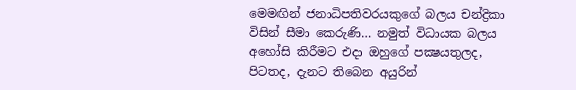මෙමඟින් ජනාධිපතිවරයකුගේ බලය චන්ද්‍රිකා විසින් සීමා කෙරුණි… නමුත් විධායක බලය අහෝසි කිරීමට එදා ඔහුගේ පක්‍ෂයතුලද, පිටතද, දැනට තිබෙන අයුරින්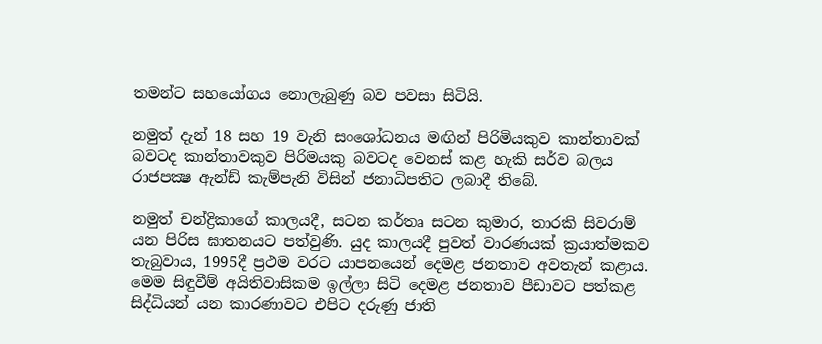තමන්ට සහයෝගය නොලැබුණු බව පවසා සිටියි.

නමුත් දැන් 18 සහ 19 වැනි සංශෝධනය මඟින් පිරිමියකුව කාන්තාවක් බවටද කාන්තාවකුව පිරිමයකු බවටද වෙනස් කළ හැකි සර්ව බලය රාජපක්‍ෂ ඇන්ඩ් කැම්පැනි විසින් ජනාධිපතිට ලබාදී තිබේ.

නමුත් චන්ද්‍රිකාගේ කාලයදී, සටන කර්තෘ සටන කුමාර, තාරකි සිවරාම් යන පිරිස ඝාතනයට පත්වුණි. යුද කාලයදී පුවත් වාරණයක් ක්‍රයාත්මකව තැබුවාය, 1995දී ප්‍රථම වරට යාපනයෙන් දෙමළ ජනතාව අවතැන් කළාය. මෙම සිඳුවීම් අයිතිවාසිකම ඉල්ලා සිටි දෙමළ ජනතාව පීඩාවට පත්කළ සිද්ධියන් යන කාරණාවට එපිට දරුණු ජාති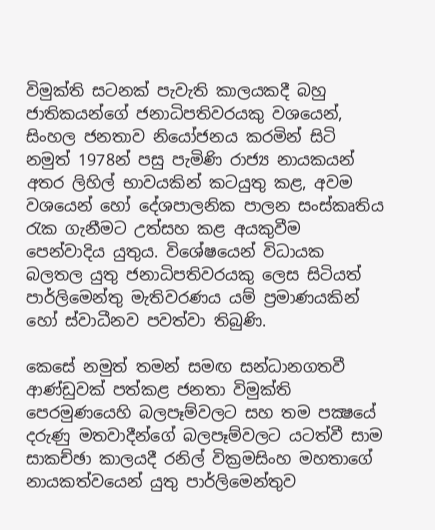විමුක්ති සටනක් පැවැති කාලයකදී බහු ජාතිකයන්ගේ ජනාධිපතිවරයකු වශයෙන්, සිංහල ජනතාව නියෝජනය කරමින් සිටි නමුත් 1978න් පසු පැමිණි රාජ්‍ය නායකයන් අතර ලිහිල් භාවයකින් කටයුතු කළ, අවම වශයෙන් හෝ දේශපාලනික පාලන සංස්කෘතිය රැක ගැනීමට උත්සහ කළ අයකුවීම පෙන්වාදිය යුතුය. විශේෂයෙන් විධායක බලතල යුතු ජනාධිපතිවරයකු ලෙස සිටියත් පාර්ලිමෙන්තු මැතිවරණය යම් ප්‍රමාණයකින් හෝ ස්වාධීනව පවත්වා තිබුණි.

කෙසේ නමුත් තමන් සමඟ සන්ධානගතවී ආණ්ඩුවක් පත්කළ ජනතා විමුක්ති පෙරමුණයෙහි බලපෑම්වලට සහ තම පක්‍ෂයේ දරුණු මතවාදීන්ගේ බලපෑම්වලට යටත්වී සාම සාකච්ඡා කාලයදී රනිල් වික්‍රමසිංහ මහතාගේ නායකත්වයෙන් යුතු පාර්ලිමෙන්තුව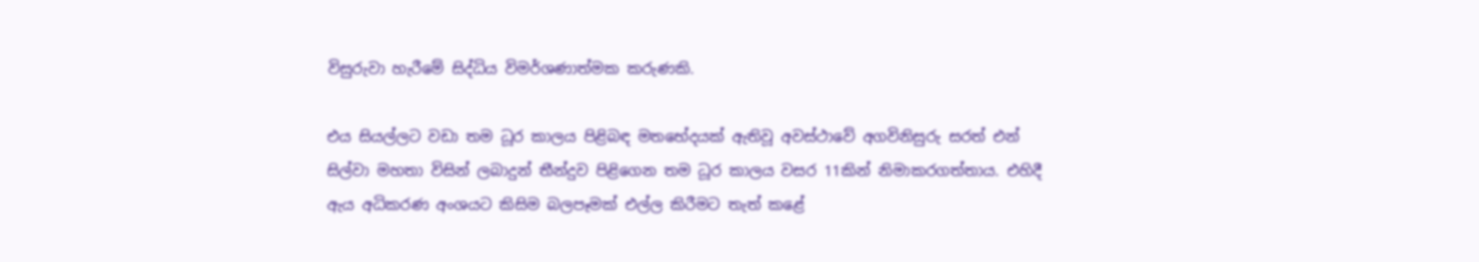විසුරුවා හැරීමේ සිද්ධිය විමර්ශණාත්මක කරුණකි.

එය සියල්ලට වඩා තම ධූර කාලය පිළිබඳ මතභේදයක් ඇතිවූ අවස්ථාවේ අගවිනිසුරු සරත් එන් සිල්වා මහතා විසින් ලබාදුන් තීන්දුව පිළිගෙන තම ධූර කාලය වසර 11කින් නිමාකරගත්තාය. එහිදී ඇය අධිකරණ අංශයට කිසිම බලපෑමක් එල්ල කිරීමට තැත් කළේ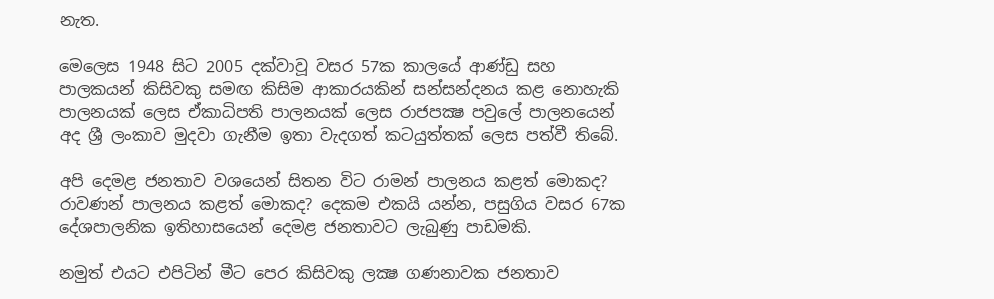නැත.

මෙලෙස 1948 සිට 2005 දක්වාවූ වසර 57ක කාලයේ ආණ්ඩු සහ පාලකයන් කිසිවකු සමඟ කිසිම ආකාරයකින් සන්සන්දනය කළ නොහැකි පාලනයක් ලෙස ඒකාධිපති පාලනයක් ලෙස රාජපක්‍ෂ පවුලේ පාලනයෙන් අද ශ්‍රී ලංකාව මුදවා ගැනීම ඉතා වැදගත් කටයුත්තක් ලෙස පත්වී තිබේ.

අපි දෙමළ ජනතාව වශයෙන් සිතන විට රාමන් පාලනය කළත් මොකද? රාවණන් පාලනය කළත් මොකද? දෙකම එකයි යන්න, පසුගිය වසර 67ක දේශපාලනික ඉතිහාසයෙන් දෙමළ ජනතාවට ලැබුණු පාඩමකි.

නමුත් එයට එපිටින් මීට පෙර කිසිවකු ලක්‍ෂ ගණනාවක ජනතාව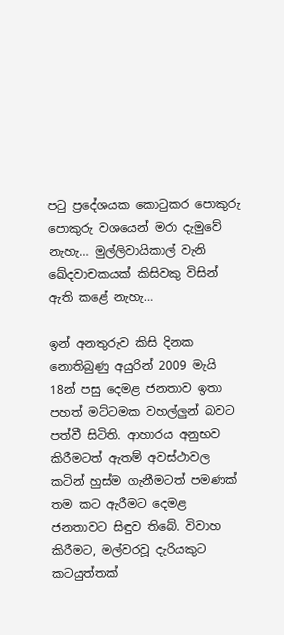පටු ප්‍රදේශයක කොටුකර පොකුරු පොකුරු වශයෙන් මරා දැමුවේ නැහැ… මුල්ලිවායිකාල් වැනි ඛේදවාචකයක් කිසිවකු විසින් ඇති කළේ නැහැ…

ඉන් අනතුරුව කිසි දිනක නොතිබුණු අයුරින් 2009 මැයි 18න් පසු දෙමළ ජනතාව ඉතා පහත් මට්ටමක වහල්ලුන් බවට පත්වී සිටිති. ආහාරය අනුභව කිරීමටත් ඇතම් අවස්ථාවල කටින් හුස්ම ගැනීමටත් පමණක් තම කට ඇරීමට දෙමළ ජනතාවට සිඳුව තිබේ. විවාහ කිරීමට, මල්වරවූ දැරියකුට කටයුත්තක්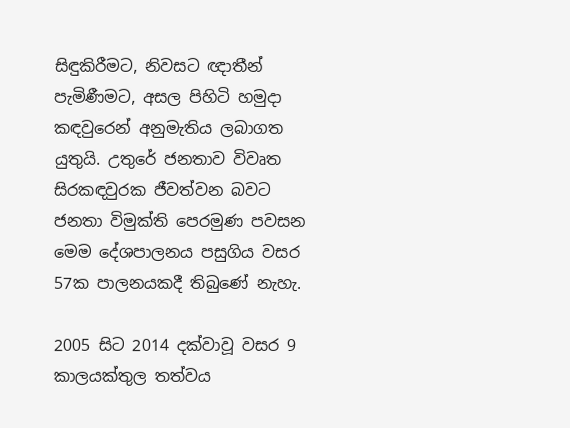සිඳුකිරීමට, නිවසට ඥාතීන් පැමිණීමට, අසල පිහිටි හමුදා කඳවුරෙන් අනුමැතිය ලබාගත යුතුයි. උතුරේ ජනතාව විවෘත සිරකඳවුරක ජීවත්වන බවට ජනතා විමුක්ති පෙරමුණ පවසන මෙම දේශපාලනය පසුගිය වසර 57ක පාලනයකදී තිබුණේ නැහැ.

2005 සිට 2014 දක්වාවූ වසර 9 කාලයක්තුල තත්වය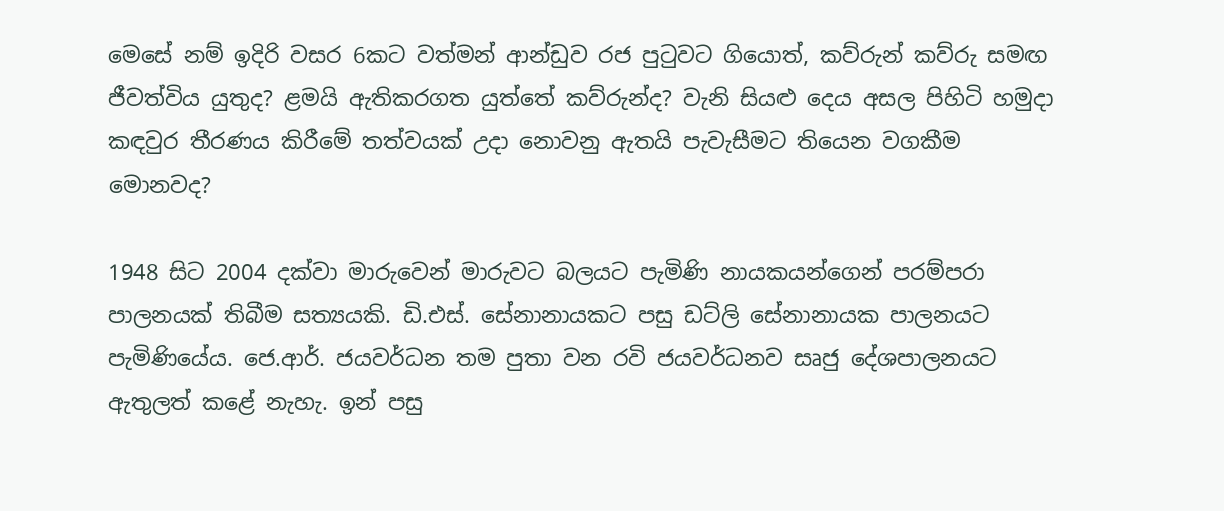මෙසේ නම් ඉදිරි වසර 6කට වත්මන් ආන්ඩුව රජ පුටුවට ගියොත්, කව්රුන් කව්රු සමඟ ජීවත්විය යුතුද? ළමයි ඇතිකරගත යුත්තේ කව්රුන්ද? වැනි සියළු දෙය අසල පිහිටි හමුදා කඳවුර තීරණය කිරීමේ තත්වයක් උදා නොවනු ඇතයි පැවැසීමට තියෙන වගකීම මොනවද?

1948 සිට 2004 දක්වා මාරුවෙන් මාරුවට බලයට පැමිණි නායකයන්ගෙන් පරම්පරා පාලනයක් තිබීම සත්‍යයකි. ඩි.එස්. සේනානායකට පසු ඩට්ලි සේනානායක පාලනයට පැමිණියේය. ජෙ.ආර්. ජයවර්ධන තම පුතා වන රවි ජයවර්ධනව සෘජු දේශපාලනයට ඇතුලත් කළේ නැහැ. ඉන් පසු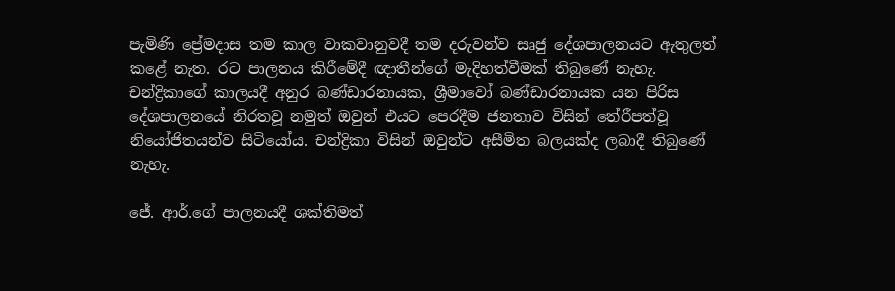පැමිණි ප්‍රේමදාස තම කාල වාකවානුවදී තම දරුවන්ව සෘජු දේශපාලනයට ඇතුලත් කළේ නැත. රට පාලනය කිරීමේදී ඥාතීන්ගේ මැදිහත්වීමක් තිබුණේ නැහැ. චන්ද්‍රිකාගේ කාලයදී අනුර බණ්ඩාරනායක, ශ්‍රීමාවෝ බණ්ඩාරනායක යන පිරිස දේශපාලනයේ නිරතවූ නමුත් ඔවුන් එයට පෙරදීම ජනතාව විසින් තේරීපත්වූ නියෝජිතයන්ව සිටියෝය. චන්ද්‍රිකා විසින් ඔවුන්ට අසීමිත බලයක්ද ලබාදී තිබුණේ නැහැ.

ජේ. ආර්.ගේ පාලනයදී ශක්තිමත්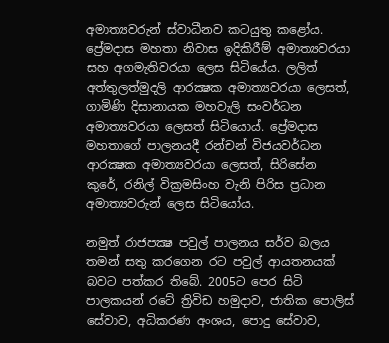අමාත්‍යවරුන් ස්වාධීනව කටයුතු කළෝය. ප්‍රේමදාස මහතා නිවාස ඉදිකිරීම් අමාත්‍යවරයා සහ අගමැතිවරයා ලෙස සිටියේය. ලලිත් අත්තුලත්මුදලි ආරක්‍ෂක අමාත්‍යවරයා ලෙසත්, ගාමිණි දිසානායක මහවැලි සංවර්ධන අමාත්‍යවරයා ලෙසත් සිටියොය්. ප්‍රේමදාස මහතාගේ පාලනයදී රන්චන් විජයවර්ධන ආරක්‍ෂක අමාත්‍යවරයා ලෙසත්, සිරිසේන කුරේ, රනිල් වික්‍රමසිංහ වැනි පිරිස ප්‍රධාන අමාත්‍යවරුන් ලෙස සිටියෝය.

නමුත් රාජපක්‍ෂ පවුල් පාලනය සර්ව බලය තමන් සතු කරගෙන රට පවුල් ආයතනයක් බවට පත්කර තිබේ. 2005ට පෙර සිටි පාලකයන් රටේ ත්‍රිවිඩ හමුදාව, ජාතික පොලිස් සේවාව, අධිකරණ අංශය, පොදු සේවාව,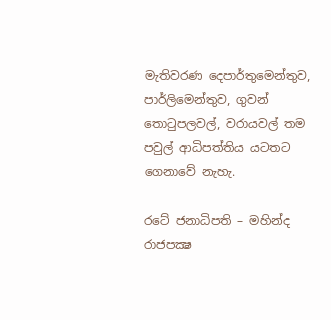මැතිවරණ දෙපාර්තුමෙන්තුව, පාර්ලිමෙන්තුව, ගුවන් තොටුපලවල්, වරායවල් තම පවුල් ආධිපත්තිය යටතට ගෙනාවේ නැහැ.

රටේ ජනාධිපති – මහින්ද රාජපක්‍ෂ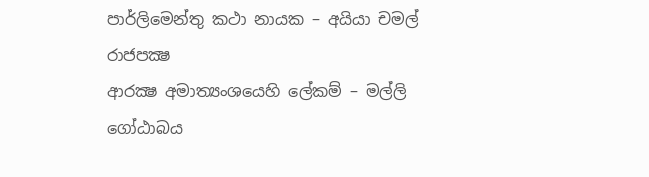පාර්ලිමෙන්තු කථා නායක – අයියා චමල් රාජපක්‍ෂ
ආරක්‍ෂ අමාත්‍යංශයෙහි ලේකම් – මල්ලි ගෝඨාබය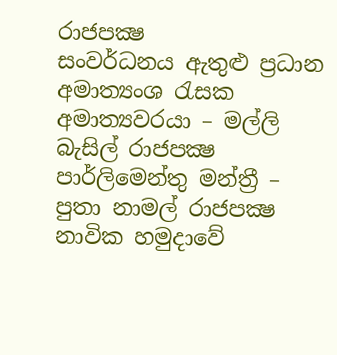රාජපක්‍ෂ
සංවර්ධනය ඇතුළු ප්‍රධාන අමාත්‍යංශ රැසක අමාත්‍යවරයා – මල්ලි බැසිල් රාජපක්‍ෂ
පාර්ලිමෙන්තු මන්ත්‍රී – පුතා නාමල් රාජපක්‍ෂ
නාවික හමුදාවේ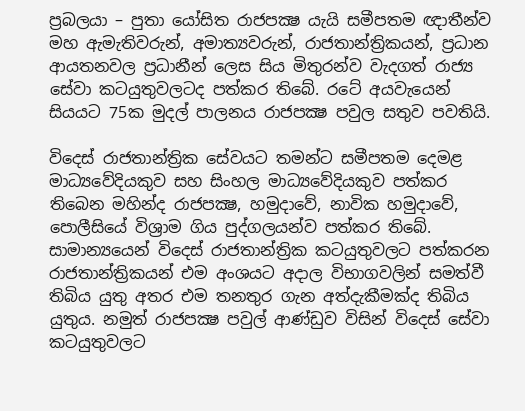ප්‍රබලයා – පුතා යෝසිත රාජපක්‍ෂ යැයි සමීපතම ඥාතීන්ව මහ ඇමැතිවරුන්, අමාත්‍යවරුන්, රාජතාන්ත්‍රිකයන්, ප්‍රධාන ආයතනවල ප්‍රධානීන් ලෙස සිය මිතුරන්ව වැදගත් රාජ්‍ය සේවා කටයුතුවලටද පත්කර තිබේ. රටේ අයවැයෙන් සියයට 75ක මුදල් පාලනය රාජපක්‍ෂ පවුල සතුව පවතියි.

විදෙස් රාජතාන්ත්‍රික සේවයට තමන්ට සමීපතම දෙමළ මාධ්‍යවේදියකුව සහ සිංහල මාධ්‍යවේදියකුව පත්කර තිබෙන මහින්ද රාජපක්‍ෂ, හමුදාවේ, නාවික හමුදාවේ, පොලීසියේ විශ්‍රාම ගිය පුද්ගලයන්ව පත්කර තිබේ. සාමාන්‍යයෙන් විදෙස් රාජතාන්ත්‍රික කටයුතුවලට පත්කරන රාජතාන්ත්‍රිකයන් එම අංශයට අදාල විභාගවලින් සමත්වී තිබිය යුතු අතර එම තනතුර ගැන අත්දැකීමක්ද තිබිය යුතුය. නමුත් රාජපක්‍ෂ පවුල් ආණ්ඩුව විසින් විදෙස් සේවා කටයුතුවලට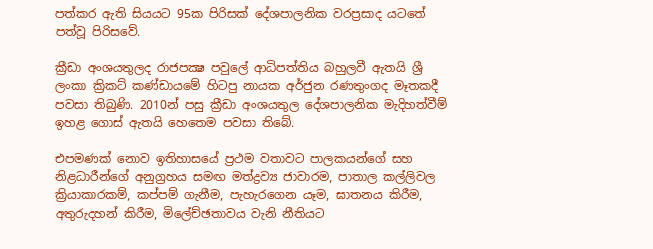පත්කර ඇති සියයට 95ක පිරිසක් දේශපාලනික වරප්‍රසාද යටතේ පත්වූ පිරිසවේ.

ක්‍රීඩා අංශයතුලද රාජපක්‍ෂ පවුලේ ආධිපත්තිය බහුලවී ඇතයි ශ්‍රී ලංකා ක්‍රිකට් කණ්ඩායමේ හිටපු නායක අර්ජුන රණතුංගද මෑතකදී පවසා තිබුණි. 2010න් පසු ක්‍රීඩා අංශයතුල දේශපාලනික මැදිහත්වීම් ඉහළ ගොස් ඇතයි හෙතෙම පවසා තිබේ.

එපමණක් නොව ඉතිහාසයේ ප්‍රථම වතාවට පාලකයන්ගේ සහ නිළධාරීන්ගේ අනුග්‍රහය සමඟ මත්ද්‍රව්‍ය ජාවාරම, පාතාල කල්ලිවල ක්‍රියාකාරකම්, කප්පම් ගැනීම, පැහැරගෙන යෑම, ඝාතනය කිරීම, අතුරුදහන් කිරීම, මිලේච්ඡතාවය වැනි නීතියට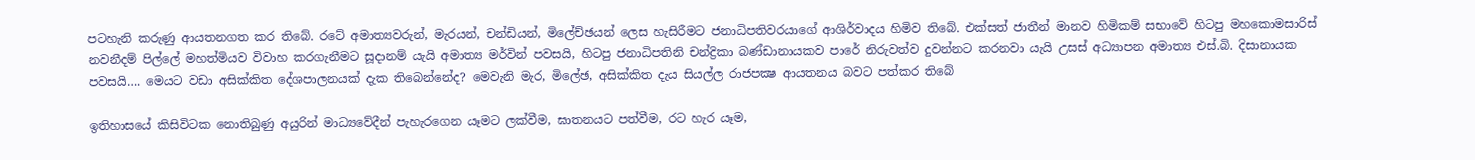පටහැනි කරුණු ආයතනගත කර තිබේ. රටේ අමාත්‍යවරුන්, මැරයන්, චන්ඩියන්, මිලේච්ඡයන් ලෙස හැසිරීමට ජනාධිපතිවරයාගේ ආශිර්වාදය හිමිව තිබේ. එක්සත් ජාතීන් මානව හිමිකම් සභාවේ හිටපු මහකොමසාරිස් නවනීදම් පිල්ලේ මහත්මියව විවාහ කරගැනීමට සූදානම් යැයි අමාත්‍ය මර්වින් පවසයි, හිටපු ජනාධිපතිනි චන්ද්‍රිකා බණ්ඩානායකව පාරේ නිරුවත්ව දුවන්නට කරනවා යැයි උසස් අධ්‍යාපන අමාත්‍ය එස්.බි. දිසානායක පවසයි…. මෙයට වඩා අසික්කිත දේශපාලනයක් දැක තිබෙන්නේද? මෙවැනි මැර, මිලේඡ, අසික්කිත දැය සියල්ල රාජපක්‍ෂ ආයතනය බවට පත්කර තිබේ

ඉතිහාසයේ කිසිවිටක නොතිබුණු අයුරින් මාධ්‍යවේදීන් පැහැරගෙන යෑමට ලක්වීම, ඝාතනයට පත්වීම, රට හැර යෑම,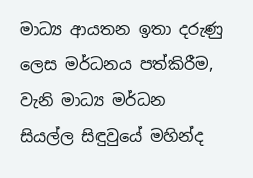මාධ්‍ය ආයතන ඉතා දරුණු ලෙස මර්ධනය පත්කිරීම, වැනි මාධ්‍ය මර්ධන සියල්ල සිඳුවුයේ මහින්ද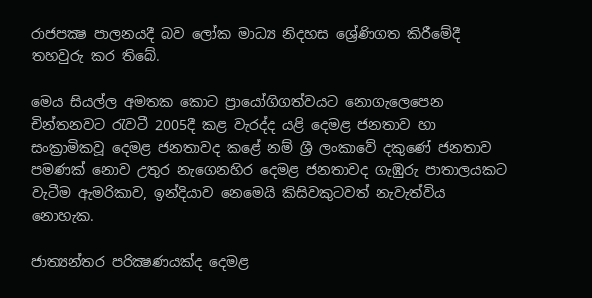රාජපක්‍ෂ පාලනයදී බව ලෝක මාධ්‍ය නිදහස ශ්‍රේණිගත කිරීමේදී තහවුරු කර තිබේ.

මෙය සියල්ල අමතක කොට ප්‍රායෝගිගත්වයට නොගැලෙපෙන චින්තනවට රැවටී 2005දී කළ වැරද්ද යළි දෙමළ ජනතාව හා සංක්‍රාමිකවූ දෙමළ ජනතාවද කළේ නම් ශ්‍රී ලංකාවේ දකුණේ ජනතාව පමණක් නොව උතුර නැගෙනහිර දෙමළ ජනතාවද ගැඹුරු පාතාලයකට වැටීම ඇමරිකාව, ඉන්දියාව නෙමෙයි කිසිවකුටවත් නැවැත්විය නොහැක.

ජාත්‍යන්තර පරික්‍ෂණයක්ද දෙමළ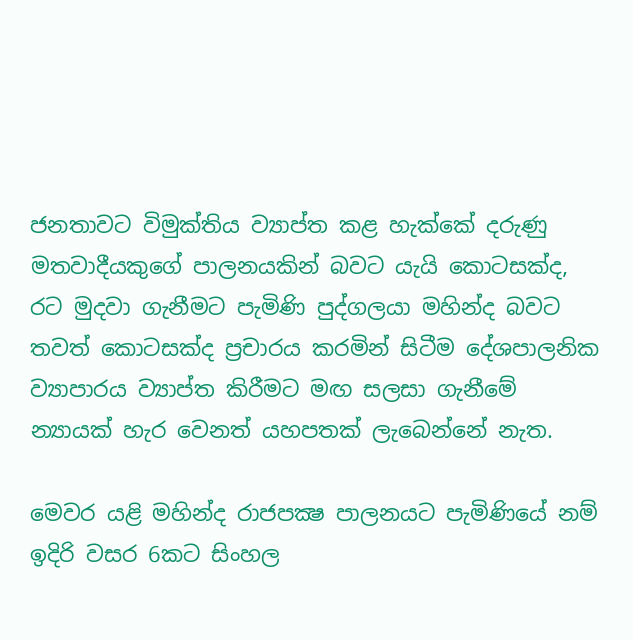ජනතාවට විමුක්තිය ව්‍යාප්ත කළ හැක්කේ දරුණු මතවාදීයකුගේ පාලනයකින් බවට යැයි කොටසක්ද, රට මුදවා ගැනීමට පැමිණි පුද්ගලයා මහින්ද බවට තවත් කොටසක්ද ප්‍රචාරය කරමින් සිටීම දේශපාලනික ව්‍යාපාරය ව්‍යාප්ත කිරීමට මඟ සලසා ගැනීමේ න්‍යායක් හැර වෙනත් යහපතක් ලැබෙන්නේ නැත.

මෙවර යළි මහින්ද රාජපක්‍ෂ පාලනයට පැමිණියේ නම් ඉදිරි වසර 6කට සිංහල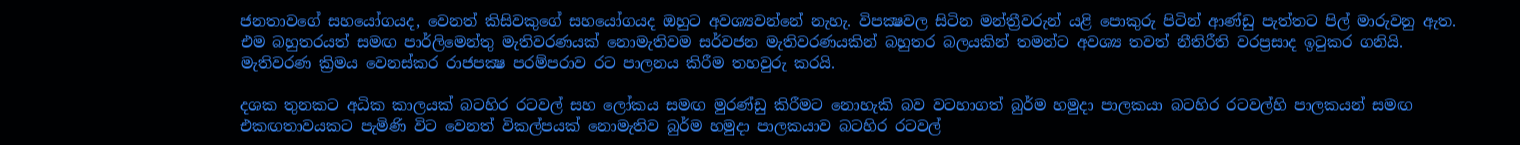ජනතාවගේ සහයෝගයද, වෙනත් කිසිවකුගේ සහයෝගයද ඔහුට අවශ්‍යවන්නේ නැහැ. විපක්‍ෂවල සිටින මන්ත්‍රීවරුන් යළි පොකුරු පිටින් ආණ්ඩු පැත්තට පිල් මාරුවනු ඇත. එම බහුතරයත් සමඟ පාර්ලිමෙන්තු මැතිවරණයක් නොමැතිවම සර්වජන මැතිවරණයකින් බහුතර බලයකින් තමන්ට අවශ්‍ය තවත් නීතිරීති වරප්‍රසාද ඉටුකර ගනියි. මැතිවරණ ක්‍රිමය වෙනස්කර රාජපක්‍ෂ පරම්පරාව රට පාලනය කිරීම තහවුරු කරයි.

දශක තුනකට අධික කාලයක් බටහිර රටවල් සහ ලෝකය සමඟ මුරණ්ඩු කිරීමට නොහැකි බව වටහාගත් බුර්ම හමුදා පාලකයා බටහිර රටවල්හි පාලකයන් සමඟ එකඟතාවයකට පැමිණි විට වෙනත් විකල්පයක් නොමැතිව බුර්ම හමුදා පාලකයාව බටහිර රටවල්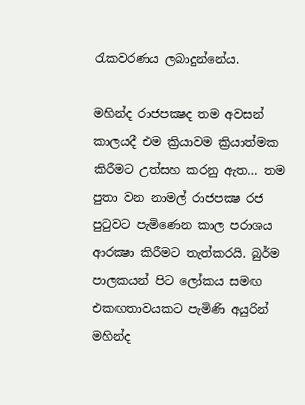රැකවරණය ලබාදුන්නේය.

මහින්ද රාජපක්‍ෂද තම අවසන් කාලයදී එම ක්‍රියාවම ක්‍රියාත්මක කිරීමට උත්සහ කරනු ඇත… තම පුතා වන නාමල් රාජපක්‍ෂ රජ පුටුවට පැමිණෙන කාල පරාශය ආරක්‍ෂා කිරීමට තැත්කරයි. බුර්ම පාලකයන් පිට ලෝකය සමඟ එකඟතාවයකට පැමිණි අයුරින් මහින්ද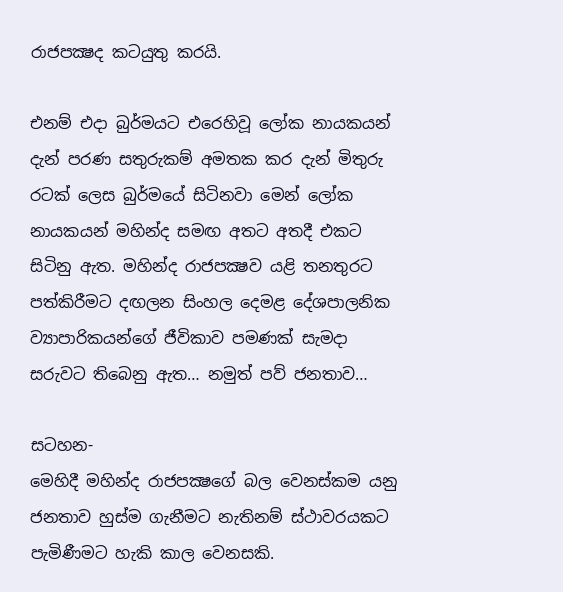රාජපක්‍ෂද කටයුතු කරයි.

එනම් එදා බුර්මයට එරෙහිවූ ලෝක නායකයන් දැන් පරණ සතුරුකම් අමතක කර දැන් මිතුරු රටක් ලෙස බුර්මයේ සිටිනවා මෙන් ලෝක නායකයන් මහින්ද සමඟ අතට අතදී එකට සිටිනු ඇත. මහින්ද රාජපක්‍ෂව යළි තනතුරට පත්කිරීමට දඟලන සිංහල දෙමළ දේශපාලනික ව්‍යාපාරිකයන්ගේ ජීවිකාව පමණක් සැමදා සරුවට තිබෙනු ඇත… නමුත් පව් ජනතාව…

සටහන-
මෙහිදී මහින්ද රාජපක්‍ෂගේ බල වෙනස්කම යනු ජනතාව හුස්ම ගැනීමට නැතිනම් ස්ථාවරයකට පැමිණීමට හැකි කාල වෙනසකි.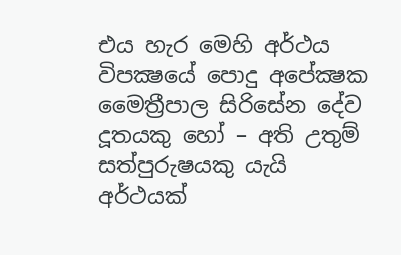එය හැර මෙහි අර්ථය විපක්‍ෂයේ පොදු අපේක්‍ෂක මෛත්‍රීපාල සිරිසේන දේව දූතයකු හෝ – අති උතුම් සත්පුරුෂයකු යැයි අර්ථයක්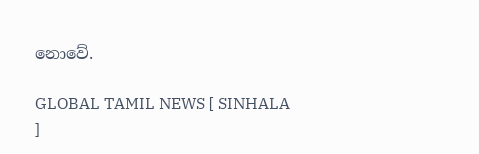නොවේ.

GLOBAL TAMIL NEWS [ SINHALA ]